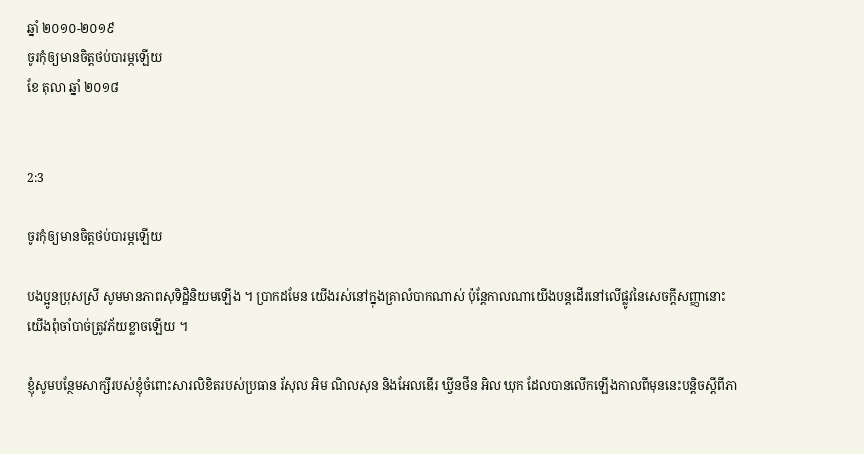ឆ្នាំ ២០១០-២០១៩
ចូរកុំឲ្យមានចិត្តថប់បារម្ភឡើយ
ខែ តុលា ឆ្នាំ ២០១៨


2:3

ចូរកុំឲ្យមានចិត្តថប់បារម្ភឡើយ

បងប្អូនប្រុសស្រី សូមមានភាពសុទិដ្ឋិនិយមឡើង ។ ប្រាកដមែន យើងរស់នៅក្នុងគ្រាលំបាកណាស់ ប៉ុន្តែកាលណាយើងបន្តដើរនៅលើផ្លូវនៃសេចក្ដីសញ្ញានោះ យើងពុំចាំបាច់ត្រូវភ័យខ្លាចឡើយ ។

ខ្ញុំសូមបន្ថែមសាក្សីរបស់ខ្ញុំចំពោះសារលិខិតរបស់ប្រធាន រ័សុល អិម ណិលសុន និងអែលឌើរ ឃ្វីនថីន អិល ឃុក ដែលបានលើកឡើងកាលពីមុននេះបន្តិចស្ដីពីភា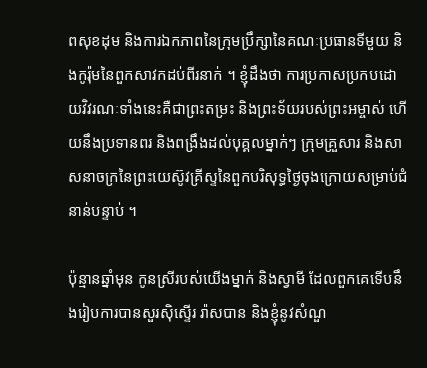ពសុខដុម និងការឯកភាពនៃក្រុមប្រឹក្សានៃគណៈប្រធានទីមួយ និងកូរ៉ុមនៃពួកសាវកដប់ពីរនាក់ ។ ខ្ញុំដឹងថា ការប្រកាសប្រកបដោយវិវរណៈទាំងនេះគឺជាព្រះតម្រះ និងព្រះទ័យរបស់ព្រះអម្ចាស់ ហើយនឹងប្រទានពរ និងពង្រឹងដល់បុគ្គលម្នាក់ៗ ក្រុមគ្រួសារ និងសាសនាចក្រនៃព្រះយេស៊ូវគ្រីស្ទនៃពួកបរិសុទ្ធថ្ងៃចុងក្រោយសម្រាប់ជំនាន់បន្ទាប់ ។

ប៉ុន្មានឆ្នាំមុន កូនស្រីរបស់យើងម្នាក់ និងស្វាមី ដែលពួកគេទើបនឹងរៀបការបានសួរស៊ិស្ទើរ រ៉ាសបាន និងខ្ញុំនូវសំណួ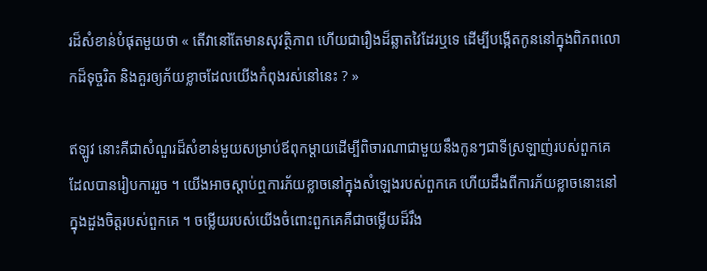រដ៏សំខាន់បំផុតមួយថា « តើវានៅតែមានសុវត្ថិភាព ហើយជារឿងដ៏ឆ្លាតវៃដែរឬទេ ដើម្បីបង្កើតកូននៅក្នុងពិភពលោកដ៏ទុច្ចរិត និងគួរឲ្យភ័យខ្លាចដែលយើងកំពុងរស់នៅនេះ ? »

ឥឡូវ នោះគឺជាសំណួរដ៏សំខាន់មួយសម្រាប់ឪពុកម្ដាយដើម្បីពិចារណាជាមួយនឹងកូនៗជាទីស្រឡាញ់របស់ពួកគេដែលបានរៀបការរួច ។ យើងអាចស្ដាប់ឮការភ័យខ្លាចនៅក្នុងសំឡេងរបស់ពួកគេ ហើយដឹងពីការភ័យខ្លាចនោះនៅក្នុងដួងចិត្តរបស់ពួកគេ ។ ចម្លើយរបស់យើងចំពោះពួកគេគឺជាចម្លើយដ៏រឹង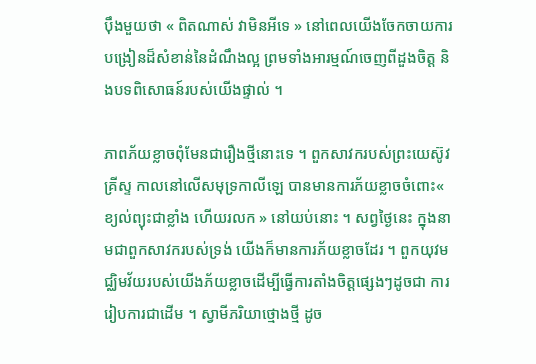ប៉ឹងមួយថា « ពិតណាស់ វាមិនអីទេ » នៅពេលយើងចែកចាយការបង្រៀនដ៏សំខាន់នៃដំណឹងល្អ ព្រមទាំងអារម្មណ៍ចេញពីដួងចិត្ត និងបទពិសោធន៍របស់យើងផ្ទាល់ ។

ភាពភ័យខ្លាចពុំមែនជារឿងថ្មីនោះទេ ។ ពួកសាវករបស់ព្រះយេស៊ូវគ្រីស្ទ កាលនៅលើសមុទ្រកាលីឡេ បានមានការភ័យខ្លាចចំពោះ« ខ្យល់ព្យុះជាខ្លាំង ហើយរលក » នៅយប់នោះ ។ សព្វថ្ងៃនេះ ក្នុងនាមជាពួកសាវករបស់ទ្រង់ យើងក៏មានការភ័យខ្លាចដែរ ។ ពួកយុវមជ្ឈិមវ័យរបស់យើងភ័យខ្លាចដើម្បីធ្វើការតាំងចិត្តផ្សេងៗដូចជា ការរៀបការជាដើម ។ ស្វាមីភរិយាថ្មោងថ្មី ដូច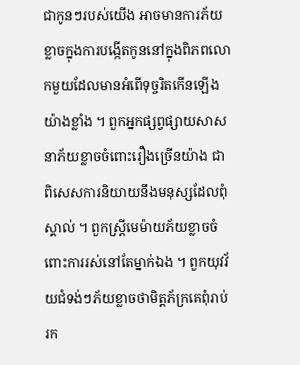ជាកូនៗរបស់យើង អាចមានការភ័យខ្លាចក្នុងការបង្កើតកូននៅក្នុងពិភពលោកមួយដែលមានអំពើទុច្ចរិតកើនឡើងយ៉ាងខ្លាំង ។ ពួកអ្នកផ្សព្វផ្សាយសាសនាភ័យខ្លាចចំពោះរឿងច្រើនយ៉ាង ជាពិសេសការនិយាយនឹងមនុស្សដែលពុំស្គាល់ ។ ពួកស្ត្រីមេម៉ាយភ័យខ្លាចចំពោះការរស់នៅតែម្នាក់ឯង ។ ពួកយុវវ័យជំទង់ៗភ័យខ្លាចថាមិត្តភ័ក្រគេពុំរាប់រក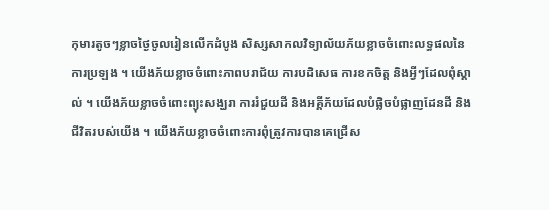កុមារតូចៗខ្លាចថ្ងៃចូលរៀនលើកដំបូង សិស្សសាកលវិទ្យាល័យភ័យខ្លាចចំពោះលទ្ធផលនៃការប្រឡង ។ យើងភ័យខ្លាចចំពោះភាពបរាជ័យ ការបដិសេធ ការខកចិត្ត និងអ្វីៗដែលពុំស្គាល់ ។ យើងភ័យខ្លាចចំពោះព្យុះសង្ឃរា ការរំជួយដី និងអគ្គីភ័យដែលបំផ្លិចបំផ្លាញដែនដី និងជីវិតរបស់យើង ។ យើងភ័យខ្លាចចំពោះការពុំត្រូវការបានគេជ្រើស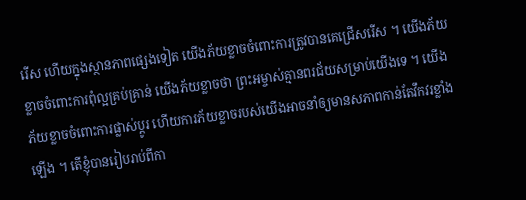រើស ហើយក្នុងស្ថានភាពផ្សេងទៀត យើងភ័យខ្លាចចំពោះការត្រូវបានគេជ្រើសរើស ។ យើងភ័យខ្លាចចំពោះការពុំល្អគ្រប់គ្រាន់ យើងភ័យខ្លាចថា ព្រះអម្ចាស់គ្មានពរជ័យសម្រាប់យើងទេ ។ យើងភ័យខ្លាចចំពោះការផ្លាស់ប្ដូរ ហើយការភ័យខ្លាចរបស់យើងអាចនាំឲ្យមានសភាពកាន់តែវឹកវរខ្លាំងឡើង ។ តើខ្ញុំបានរៀបរាប់ពីកា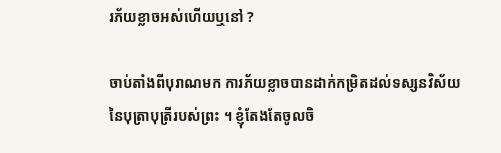រភ័យខ្លាចអស់ហើយឬនៅ ?

ចាប់តាំងពីបុរាណមក ការភ័យខ្លាចបានដាក់កម្រិតដល់ទស្សនវិស័យនៃបុត្រាបុត្រីរបស់ព្រះ ។ ខ្ញុំតែងតែចូលចិ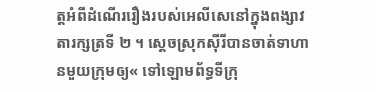ត្តអំពីដំណើររឿងរបស់អេលីសេនៅក្នុងពង្សាវតារក្សត្រទី ២ ។ ស្ដេចស្រុកស៊ីរីបានចាត់ទាហានមួយក្រុមឲ្យ« ទៅឡោមព័ទ្ធទីក្រុ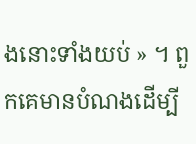ងនោះទាំងយប់ » ។ ពួកគេមានបំណងដើម្បី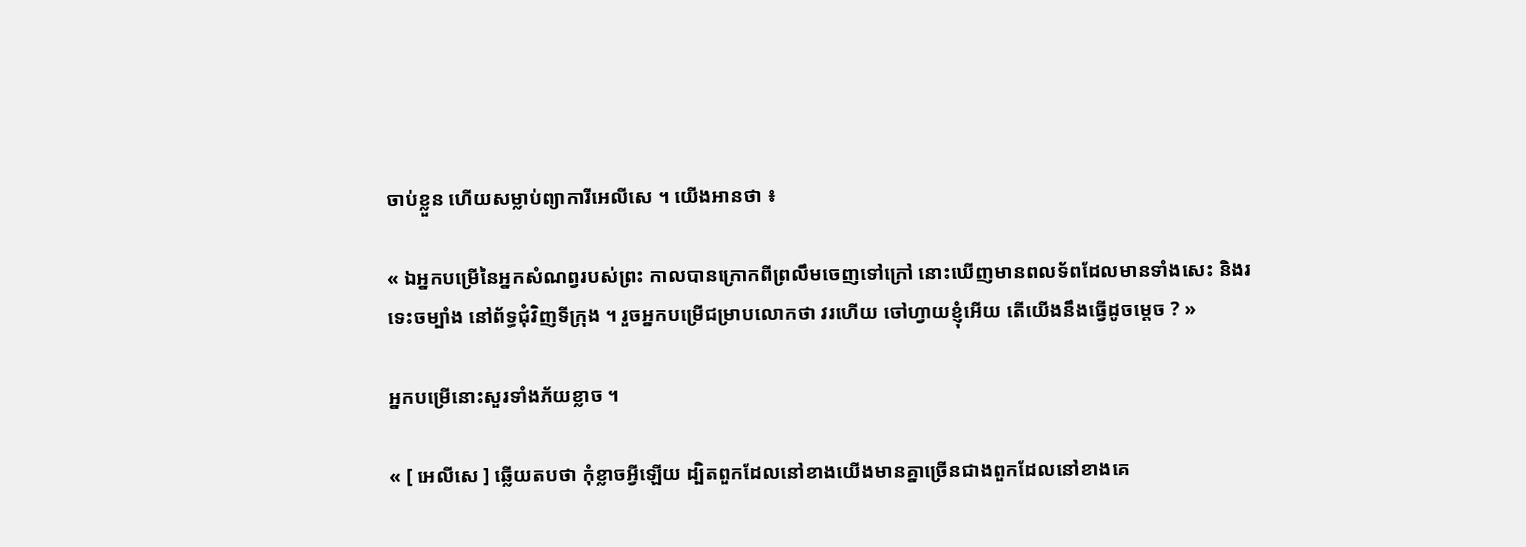ចាប់ខ្លួន ហើយសម្លាប់ព្យាការីអេលីសេ ។ យើងអានថា ៖

« ឯអ្នកបម្រើនៃអ្នកសំណព្វរបស់ព្រះ កាលបានក្រោកពីព្រលឹមចេញទៅក្រៅ នោះឃើញមានពលទ័ពដែលមានទាំងសេះ និងរទេះចម្បាំង នៅព័ទ្ធជុំវិញទីក្រុង ។ រួចអ្នកបម្រើជម្រាបលោកថា វរហើយ ចៅហ្វាយខ្ញុំអើយ តើយើងនឹងធ្វើដូចម្តេច ? »

អ្នកបម្រើនោះសួរទាំងភ័យខ្លាច ។

« [ អេលីសេ ] ឆ្លើយតបថា កុំខ្លាចអ្វីឡើយ ដ្បិតពួកដែលនៅខាងយើងមានគ្នាច្រើនជាងពួកដែលនៅខាងគេ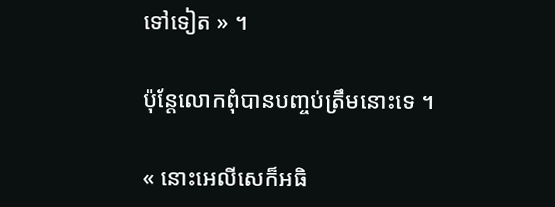ទៅទៀត » ។

ប៉ុន្តែលោកពុំបានបញ្ចប់ត្រឹមនោះទេ ។

« នោះអេលីសេក៏អធិ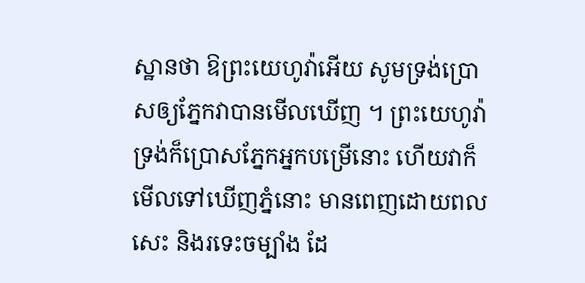ស្ឋានថា ឱព្រះយេហូវ៉ាអើយ សូមទ្រង់ប្រោសឲ្យភ្នែកវាបានមើលឃើញ ។ ព្រះយេហូវ៉ាទ្រង់ក៏ប្រោសភ្នែកអ្នកបម្រើនោះ ហើយវាក៏មើលទៅឃើញភ្នំនោះ មានពេញដោយពលសេះ និងរទេះចម្បាំង ដែ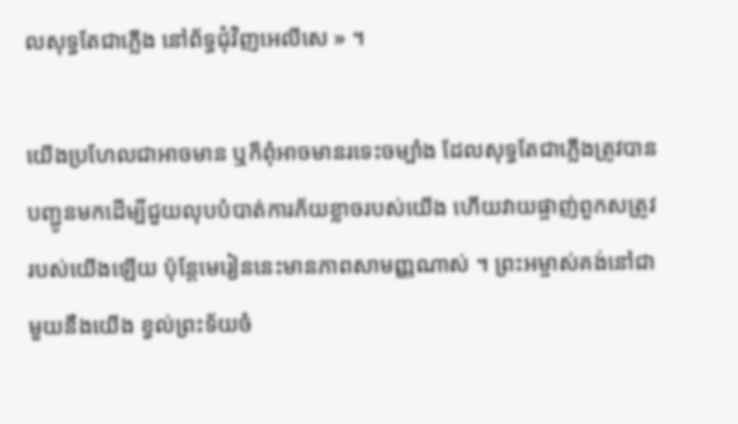លសុទ្ធតែជាភ្លើង នៅព័ទ្ធជុំវិញអេលីសេ » ។

យើងប្រហែលជាអាចមាន ឬក៏ពុំអាចមានរទេះចម្បាំង ដែលសុទ្ធតែជាភ្លើងត្រូវបានបញ្ជូនមកដើម្បីជួយលុបបំបាត់ការភ័យខ្លាចរបស់យើង ហើយវាយផ្ចាញ់ពួកសត្រូវរបស់យើងឡើយ ប៉ុន្តែមេរៀននេះមានភាពសាមញ្ញណាស់ ។ ព្រះអម្ចាស់គង់នៅជាមួយនឹងយើង ខ្វល់ព្រះទ័យចំ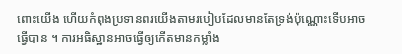ពោះយើង ហើយកំពុងប្រទានពរយើងតាមរបៀបដែលមានតែទ្រង់ប៉ុណ្ណោះទើបអាចធ្វើបាន ។ ការអធិស្ឋានអាចធ្វើឲ្យកើតមានកម្លាំង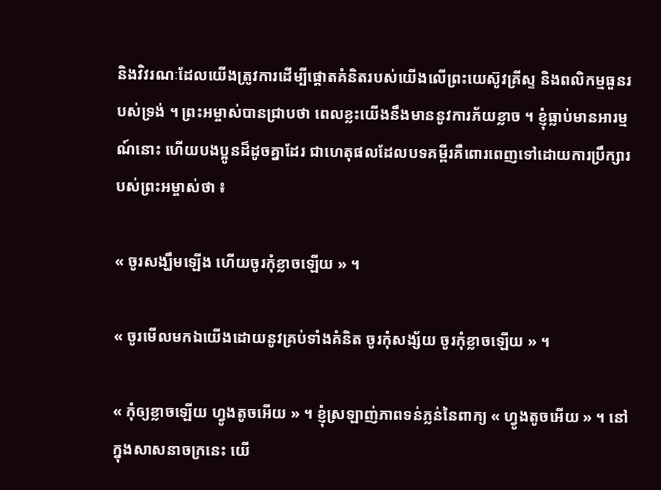និងវិវរណៈដែលយើងត្រូវការដើម្បីផ្តោតគំនិតរបស់យើងលើព្រះយេស៊ូវគ្រីស្ទ និងពលិកម្មធួនរបស់ទ្រង់ ។ ព្រះអម្ចាស់បានជ្រាបថា ពេលខ្លះយើងនឹងមាននូវការភ័យខ្លាច ។ ខ្ញុំធ្លាប់មានអារម្មណ៍នោះ ហើយបងប្អូនដ៏ដូចគ្នាដែរ ជាហេតុផលដែលបទគម្ពីរគឺពោរពេញទៅដោយការប្រឹក្សារបស់ព្រះអម្ចាស់ថា ៖

« ចូរសង្ឃឹមឡើង ហើយចូរកុំខ្លាចឡើយ » ។

« ចូរមើលមកឯយើងដោយនូវគ្រប់ទាំងគំនិត ចូរកុំសង្ស័យ ចូរកុំខ្លាចឡើយ » ។

« កុំឲ្យខ្លាចឡើយ ហ្វូងតូចអើយ » ។ ខ្ញុំស្រឡាញ់ភាពទន់ភ្លន់នៃពាក្យ « ហ្វូងតូចអើយ » ។ នៅក្នុងសាសនាចក្រនេះ យើ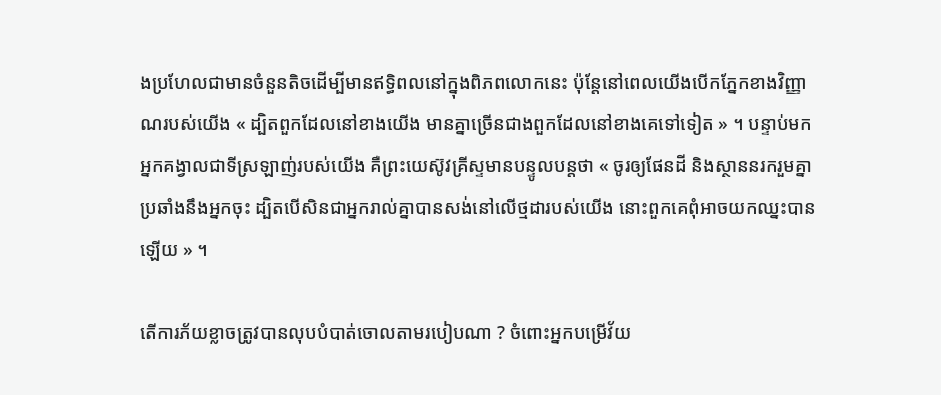ងប្រហែលជាមានចំនួនតិចដើម្បីមានឥទ្ធិពលនៅក្នុងពិភពលោកនេះ ប៉ុន្តែនៅពេលយើងបើកភ្នែកខាងវិញ្ញាណរបស់យើង « ដ្បិតពួកដែលនៅខាងយើង មានគ្នាច្រើនជាងពួកដែលនៅខាងគេទៅទៀត » ។ បន្ទាប់មក អ្នកគង្វាលជាទីស្រឡាញ់របស់យើង គឺព្រះយេស៊ូវគ្រីស្ទមានបន្ទូលបន្តថា « ចូរឲ្យផែនដី និងស្ថាននរករួមគ្នាប្រឆាំងនឹងអ្នកចុះ ដ្បិតបើសិនជាអ្នករាល់គ្នាបានសង់នៅលើថ្មដារបស់យើង នោះពួកគេពុំអាចយកឈ្នះបានឡើយ » ។

តើការភ័យខ្លាចត្រូវបានលុបបំបាត់ចោលតាមរបៀបណា ? ចំពោះអ្នកបម្រើវ័យ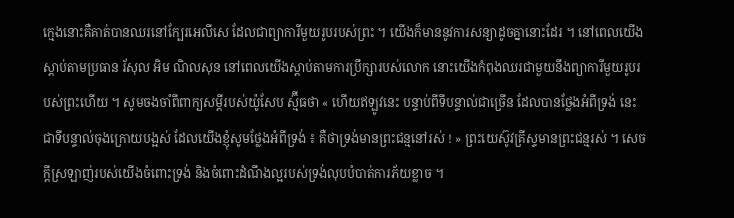ក្មេងនោះគឺគាត់បានឈរនៅក្បែរអេលីសេ ដែលជាព្យាការីមួយរូបរបស់ព្រះ ។ យើងក៏មាននូវការសន្យាដូចគ្នានោះដែរ ។ នៅពេលយើងស្ដាប់តាមប្រធាន រ័សុល អិម ណិលសុន នៅពេលយើងស្ដាប់តាមការប្រឹក្សារបស់លោក នោះយើងកំពុងឈរជាមួយនឹងព្យាការីមួយរូបរបស់ព្រះហើយ ។ សូមចងចាំពីពាក្យសម្ដីរបស់យ៉ូសែប ស្ម៊ីធថា « ហើយឥឡូវនេះ បន្ទាប់ពីទីបន្ទាល់ជាច្រើន ដែលបានថ្លែងអំពីទ្រង់ នេះជាទីបន្ទាល់ចុងក្រោយបង្អស់ ដែលយើងខ្ញុំសូមថ្លែងអំពីទ្រង់ ៖ គឺថាទ្រង់មានព្រះជន្មនៅរស់ ! » ព្រះយេស៊ូវគ្រីស្ទមានព្រះជន្មរស់ ។ សេចក្ដីស្រឡាញ់របស់យើងចំពោះទ្រង់ និងចំពោះដំណឹងល្អរបស់ទ្រង់លុបបំបាត់ការភ័យខ្លាច ។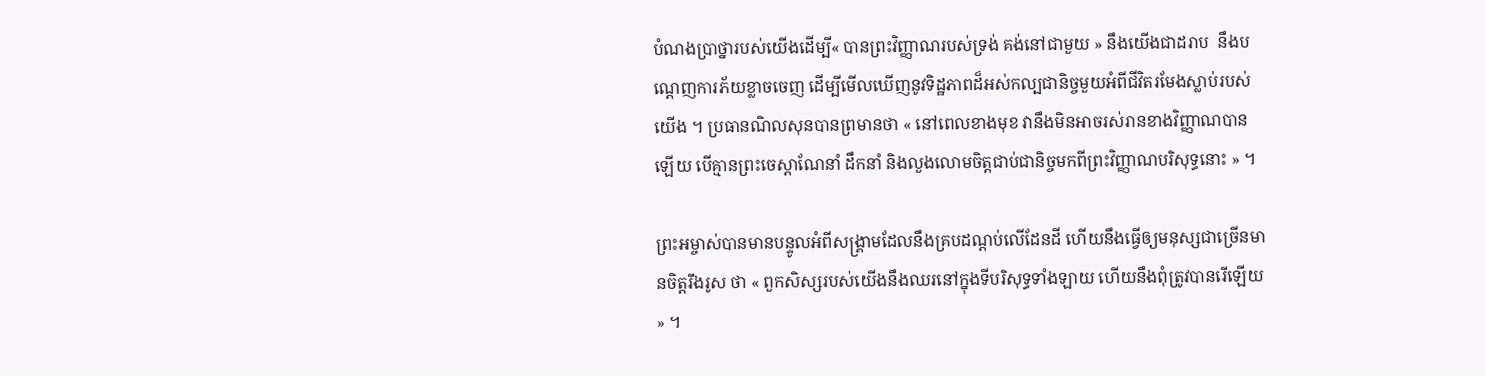បំណងប្រាថ្នារបស់យើងដើម្បី« បានព្រះវិញ្ញាណរបស់ទ្រង់ គង់នៅជាមួយ » នឹងយើងជាដរាប  នឹងបណ្ដេញការភ័យខ្លាចចេញ ដើម្បីមើលឃើញនូវទិដ្ឋភាពដ៏អស់កល្បជានិច្ចមួយអំពីជីវិតរមែងស្លាប់របស់យើង ។ ប្រធានណិលសុនបានព្រមានថា « នៅពេលខាងមុខ វានឹងមិនអាចរស់រានខាងវិញ្ញាណបានឡើយ បើគ្មានព្រះចេស្ដាណែនាំ ដឹកនាំ និងលួងលោមចិត្តជាប់ជានិច្ចមកពីព្រះវិញ្ញាណបរិសុទ្ធនោះ » ។

ព្រះអម្ចាស់បានមានបន្ទូលអំពីសង្គ្រាមដែលនឹងគ្របដណ្ដប់លើដែនដី ហើយនឹងធ្វើឲ្យមនុស្សជាច្រើនមានចិត្តរឹងរូស ថា « ពួកសិស្សរបស់យើងនឹងឈរនៅក្នុងទីបរិសុទ្ធទាំងឡាយ ហើយនឹងពុំត្រូវបានរើឡើយ » ។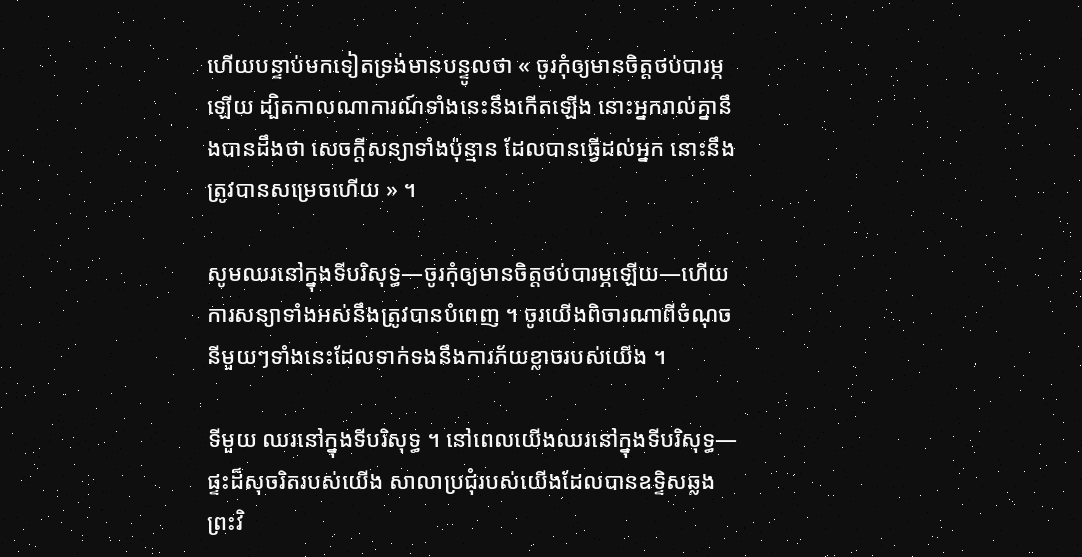ហើយបន្ទាប់មកទៀតទ្រង់មានបន្ទូលថា « ចូរកុំឲ្យមានចិត្តថប់បារម្ភឡើយ ដ្បិតកាលណាការណ៍ទាំងនេះនឹងកើតឡើង នោះអ្នករាល់គ្នានឹងបានដឹងថា សេចក្ដីសន្យាទាំងប៉ុន្មាន ដែលបានធ្វើដល់អ្នក នោះនឹងត្រូវបានសម្រេចហើយ » ។

សូមឈរនៅក្នុងទីបរិសុទ្ធ—ចូរកុំឲ្យមានចិត្តថប់បារម្ភឡើយ—ហើយការសន្យាទាំងអស់នឹងត្រូវបានបំពេញ ។ ចូរយើងពិចារណាពីចំណុចនីមួយៗទាំងនេះដែលទាក់ទងនឹងការភ័យខ្លាចរបស់យើង ។

ទីមួយ ឈរនៅក្នុងទីបរិសុទ្ធ ។ នៅពេលយើងឈរនៅក្នុងទីបរិសុទ្ធ—ផ្ទះដ៏សុចរិតរបស់យើង សាលាប្រជុំរបស់យើងដែលបានឧទ្ទិសឆ្លង ព្រះវិ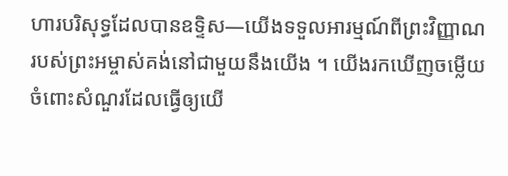ហារបរិសុទ្ធដែលបានឧទ្ទិស—យើងទទួលអារម្មណ៍ពីព្រះវិញ្ញាណរបស់ព្រះអម្ចាស់គង់នៅជាមួយនឹងយើង ។ យើងរកឃើញចម្លើយចំពោះសំណួរដែលធ្វើឲ្យយើ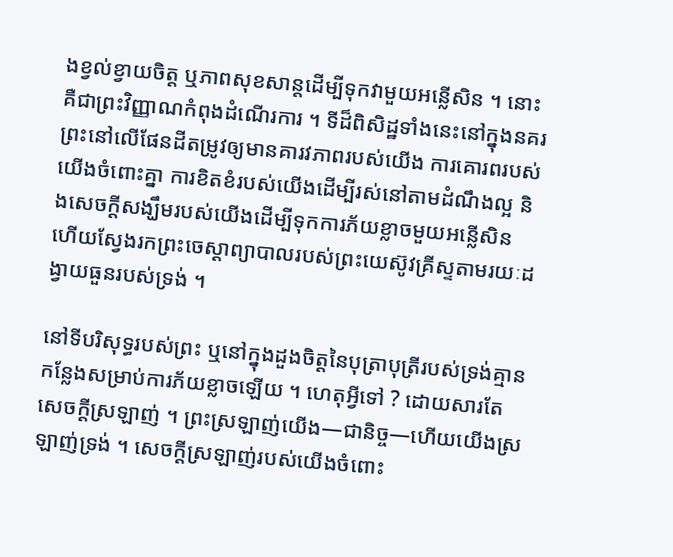ងខ្វល់ខ្វាយចិត្ត ឬភាពសុខសាន្តដើម្បីទុកវាមួយអន្លើសិន ។ នោះគឺជាព្រះវិញ្ញាណកំពុងដំណើរការ ។ ទីដ៏ពិសិដ្ឋទាំងនេះនៅក្នុងនគរព្រះនៅលើផែនដីតម្រូវឲ្យមានគារវភាពរបស់យើង ការគោរពរបស់យើងចំពោះគ្នា ការខិតខំរបស់យើងដើម្បីរស់នៅតាមដំណឹងល្អ និងសេចក្ដីសង្ឃឹមរបស់យើងដើម្បីទុកការភ័យខ្លាចមួយអន្លើសិន ហើយស្វែងរកព្រះចេស្ដាព្យាបាលរបស់ព្រះយេស៊ូវគ្រីស្ទតាមរយៈដង្វាយធួនរបស់ទ្រង់ ។

នៅទីបរិសុទ្ធរបស់ព្រះ ឬនៅក្នុងដួងចិត្តនៃបុត្រាបុត្រីរបស់ទ្រង់គ្មានកន្លែងសម្រាប់ការភ័យខ្លាចឡើយ ។ ហេតុអ្វីទៅ ? ដោយសារតែសេចក្ដីស្រឡាញ់ ។ ព្រះស្រឡាញ់យើង—ជានិច្ច—ហើយយើងស្រឡាញ់ទ្រង់ ។ សេចក្ដីស្រឡាញ់របស់យើងចំពោះ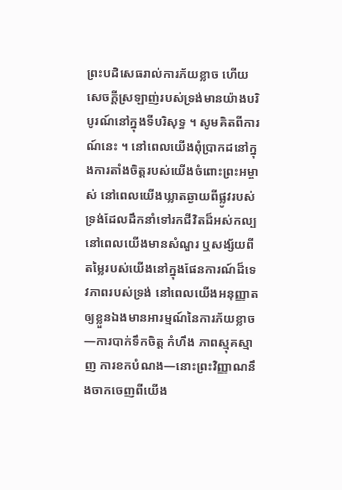ព្រះបដិសេធរាល់ការភ័យខ្លាច ហើយសេចក្ដីស្រឡាញ់របស់ទ្រង់មានយ៉ាងបរិបូរណ៍នៅក្នុងទីបរិសុទ្ធ ។ សូមគិតពីការណ៍នេះ ។ នៅពេលយើងពុំប្រាកដនៅក្នុងការតាំងចិត្តរបស់យើងចំពោះព្រះអម្ចាស់ នៅពេលយើងឃ្លាតឆ្ងាយពីផ្លូវរបស់ទ្រង់ដែលដឹកនាំទៅរកជីវិតដ៏អស់កល្ប នៅពេលយើងមានសំណួរ ឬសង្ស័យពីតម្លៃរបស់យើងនៅក្នុងផែនការណ៍ដ៏ទេវភាពរបស់ទ្រង់ នៅពេលយើងអនុញ្ញាតឲ្យខ្លួនឯងមានអារម្មណ៍នៃការភ័យខ្លាច—ការបាក់ទឹកចិត្ត កំហឹង ភាពស្មុគស្មាញ ការខកបំណង—នោះព្រះវិញ្ញាណនឹងចាកចេញពីយើង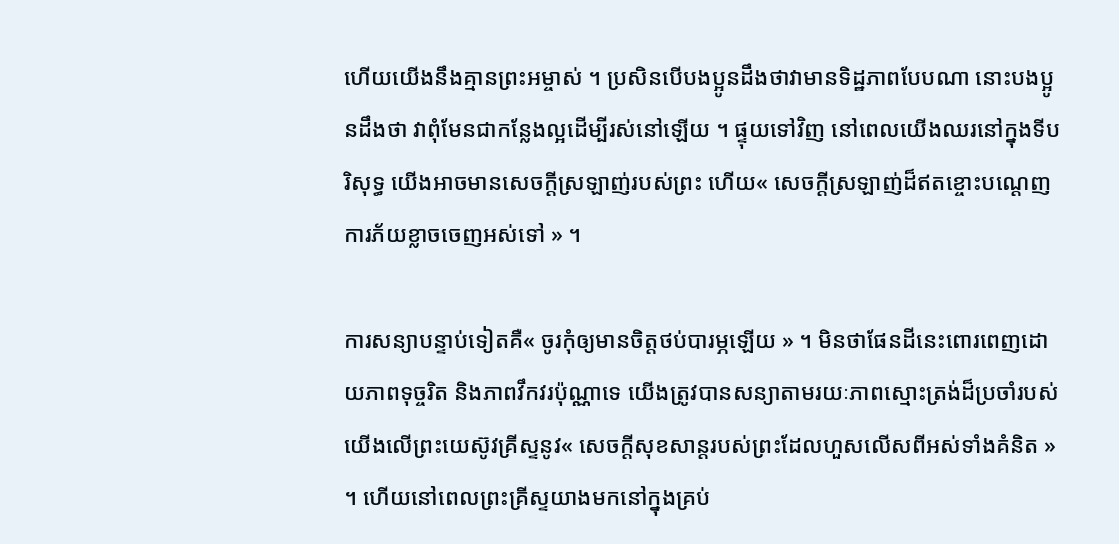ហើយយើងនឹងគ្មានព្រះអម្ចាស់ ។ ប្រសិនបើបងប្អូនដឹងថាវាមានទិដ្ឋភាពបែបណា នោះបងប្អូនដឹងថា វាពុំមែនជាកន្លែងល្អដើម្បីរស់នៅឡើយ ។ ផ្ទុយទៅវិញ នៅពេលយើងឈរនៅក្នុងទីបរិសុទ្ធ យើងអាចមានសេចក្ដីស្រឡាញ់របស់ព្រះ ហើយ« សេចក្ដីស្រឡាញ់ដ៏ឥតខ្ចោះបណ្ដេញការភ័យខ្លាចចេញអស់ទៅ » ។

ការសន្យាបន្ទាប់ទៀតគឺ« ចូរកុំឲ្យមានចិត្តថប់បារម្ភឡើយ » ។ មិនថាផែនដីនេះពោរពេញដោយភាពទុច្ចរិត និងភាពវឹកវរប៉ុណ្ណាទេ យើងត្រូវបានសន្យាតាមរយៈភាពស្មោះត្រង់ដ៏ប្រចាំរបស់យើងលើព្រះយេស៊ូវគ្រីស្ទនូវ« សេចក្តីសុខសាន្តរបស់ព្រះដែលហួសលើសពីអស់ទាំងគំនិត » ។ ហើយនៅពេលព្រះគ្រីស្ទយាងមកនៅក្នុងគ្រប់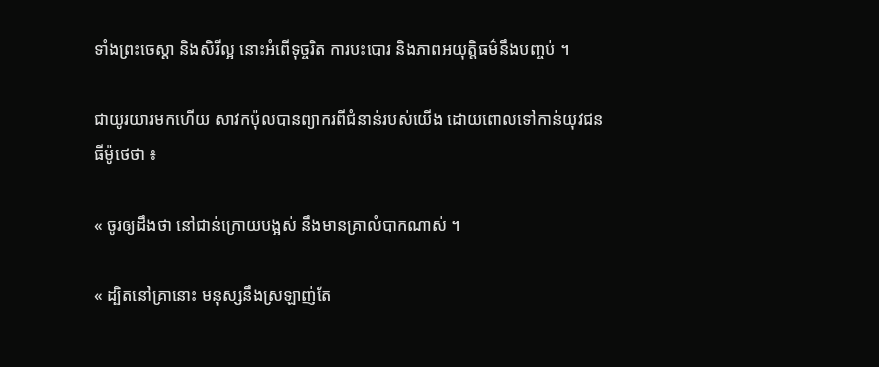ទាំងព្រះចេស្ដា និងសិរីល្អ នោះអំពើទុច្ចរិត ការបះបោរ និងភាពអយុត្តិធម៌នឹងបញ្ចប់ ។

ជាយូរយារមកហើយ សាវកប៉ុលបានព្យាករពីជំនាន់របស់យើង ដោយពោលទៅកាន់យុវជនធីម៉ូថេថា ៖

« ចូរឲ្យដឹងថា នៅជាន់ក្រោយបង្អស់ នឹងមានគ្រាលំបាកណាស់ ។

« ដ្បិតនៅគ្រានោះ មនុស្សនឹងស្រឡាញ់តែ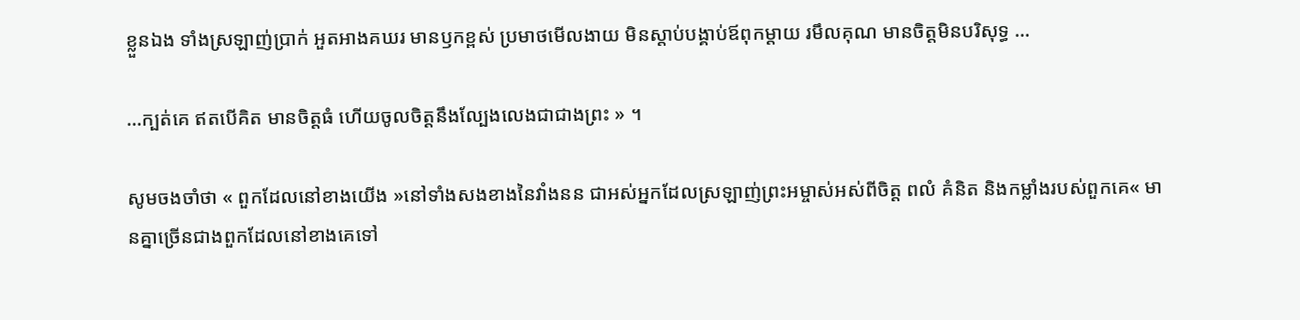ខ្លួនឯង ទាំងស្រឡាញ់ប្រាក់ អួតអាងគឃរ មានឫកខ្ពស់ ប្រមាថមើលងាយ មិនស្តាប់បង្គាប់ឪពុកម្តាយ រមឹលគុណ មានចិត្តមិនបរិសុទ្ធ …

…ក្បត់គេ ឥតបើគិត មានចិត្តធំ ហើយចូលចិត្តនឹងល្បែងលេងជាជាងព្រះ » ។

សូមចងចាំថា « ពួកដែលនៅខាងយើង »នៅទាំងសងខាងនៃវាំងនន ជាអស់អ្នកដែលស្រឡាញ់ព្រះអម្ចាស់អស់ពីចិត្ត ពលំ គំនិត និងកម្លាំងរបស់ពួកគេ« មានគ្នាច្រើនជាងពួកដែលនៅខាងគេទៅ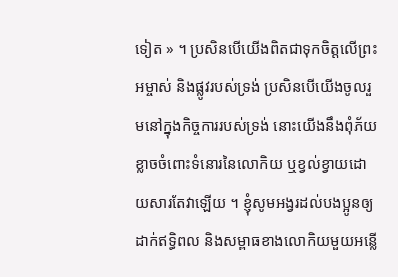ទៀត » ។ ប្រសិនបើយើងពិតជាទុកចិត្តលើព្រះអម្ចាស់ និងផ្លូវរបស់ទ្រង់ ប្រសិនបើយើងចូលរួមនៅក្នុងកិច្ចការរបស់ទ្រង់ នោះយើងនឹងពុំភ័យខ្លាចចំពោះទំនោរនៃលោកិយ ឬខ្វល់ខ្វាយដោយសារតែវាឡើយ ។ ខ្ញុំសូមអង្វរដល់បងប្អូនឲ្យដាក់ឥទ្ធិពល និងសម្ពាធខាងលោកិយមួយអន្លើ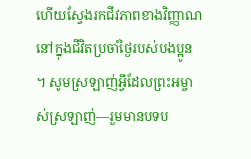ហើយស្វែងរកជីវភាពខាងវិញ្ញាណនៅក្នុងជីវិតប្រចាំថ្ងៃរបស់បងប្អូន ។ សូមស្រឡាញ់អ្វីដែលព្រះអម្ចាស់ស្រឡាញ់—រួមមានបទប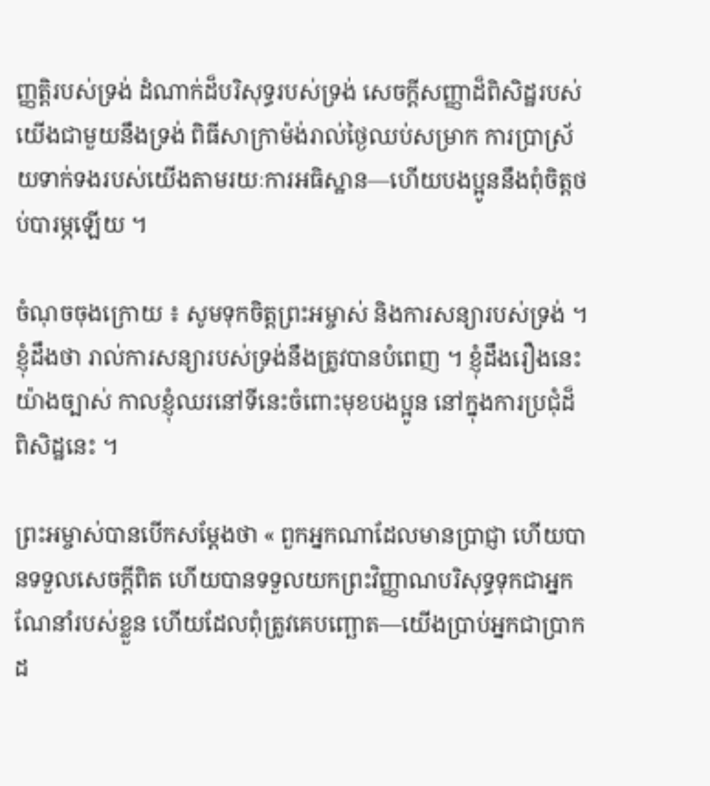ញ្ញត្តិរបស់ទ្រង់ ដំណាក់ដ៏បរិសុទ្ធរបស់ទ្រង់ សេចក្ដីសញ្ញាដ៏ពិសិដ្ឋរបស់យើងជាមួយនឹងទ្រង់ ពិធីសាក្រាម៉ង់រាល់ថ្ងៃឈប់សម្រាក ការប្រាស្រ័យទាក់ទងរបស់យើងតាមរយៈការអធិស្ឋាន—ហើយបងប្អូននឹងពុំចិត្តថប់បារម្ភឡើយ ។

ចំណុចចុងក្រោយ ៖ សូមទុកចិត្តព្រះអម្ចាស់ និងការសន្យារបស់ទ្រង់ ។ ខ្ញុំដឹងថា រាល់ការសន្យារបស់ទ្រង់នឹងត្រូវបានបំពេញ ។ ខ្ញុំដឹងរឿងនេះយ៉ាងច្បាស់ កាលខ្ញុំឈរនៅទីនេះចំពោះមុខបងប្អូន នៅក្នុងការប្រជុំដ៏ពិសិដ្ឋនេះ ។

ព្រះអម្ចាស់បានបើកសម្ដែងថា « ពួកអ្នកណាដែលមានប្រាជ្ញា ហើយបានទទួលសេចក្ដីពិត ហើយបានទទួលយកព្រះវិញ្ញាណបរិសុទ្ធទុកជាអ្នកណែនាំរបស់ខ្លួន ហើយដែលពុំត្រូវគេបញ្ឆោត—យើងប្រាប់អ្នកជាប្រាកដ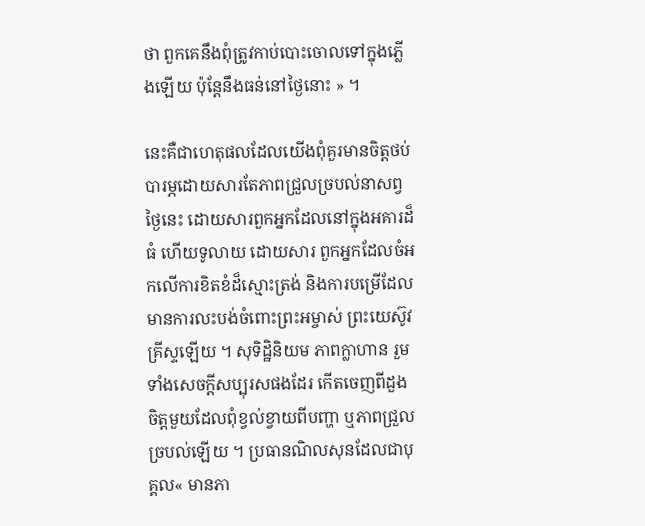ថា ពួកគេនឹងពុំត្រូវកាប់បោះចោលទៅក្នុងភ្លើងឡើយ ប៉ុន្តែនឹងធន់នៅថ្ងៃនោះ » ។

នេះគឺជាហេតុផលដែលយើងពុំគួរមានចិត្តថប់បារម្ភដោយសារតែភាពជ្រួលច្របល់នាសព្វថ្ងៃនេះ ដោយសារពួកអ្នកដែលនៅក្នុងអគារដ៏ធំ ហើយទូលាយ ដោយសារ ពួកអ្នកដែលចំអកលើការខិតខំដ៏ស្មោះត្រង់ និងការបម្រើដែលមានការលះបង់ចំពោះព្រះអម្ចាស់ ព្រះយេស៊ូវគ្រីស្ទឡើយ ។ សុទិដ្ឋិនិយម ភាពក្លាហាន រួមទាំងសេចក្ដីសប្បុរសផងដែរ កើតចេញពីដួងចិត្តមួយដែលពុំខ្វល់ខ្វាយពីបញ្ហា ឬភាពជ្រួលច្របល់ឡើយ ។ ប្រធានណិលសុនដែលជាបុគ្គល« មានភា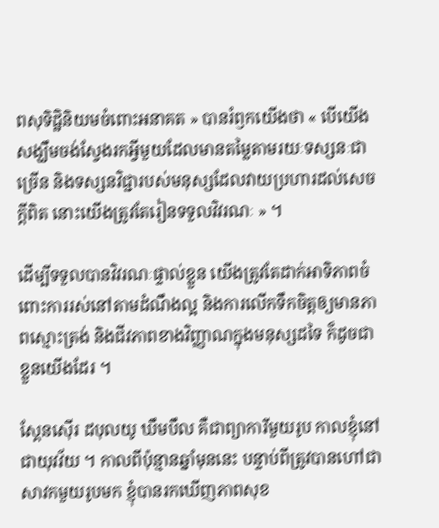ពសុទិដ្ឋិនិយមចំពោះអនាគត » បានរំឭកយើងថា « បើយើងសង្ឃឹមចង់ស្វែងរកអ្វីមួយដែលមានតម្លៃតាមរយៈទស្សនៈជាច្រើន និងទស្សនវិជ្ជារបស់មនុស្សដែលវាយប្រហារដល់សេចក្ដីពិត នោះយើងត្រូវតែរៀនទទួលវិវរណៈ » ។

ដើម្បីទទួលបានវិវរណៈផ្ទាល់ខ្លួន យើងត្រូវតែដាក់អាទិភាពចំពោះការរស់នៅតាមដំណឹងល្អ និងការលើកទឹកចិត្តឲ្យមានភាពស្មោះត្រង់ និងជីវភាពខាងវិញ្ញាណក្នុងមនុស្សដទៃ ក៏ដូចជាខ្លួនយើងដែរ ។

ស្ពែនស៊ើរ ដបុលយូ ឃឹមបឹល គឺជាព្យាការីមួយរូប កាលខ្ញុំនៅជាយុវវ័យ ។ កាលពីប៉ុន្មានឆ្នាំមុននេះ បន្ទាប់ពីត្រូវបានហៅជាសាវកមួយរូបមក ខ្ញុំបានរកឃើញភាពសុខ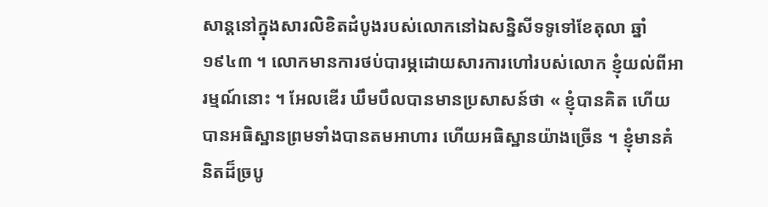សាន្តនៅក្នុងសារលិខិតដំបូងរបស់លោកនៅឯសន្និសីទទូទៅខែតុលា ឆ្នាំ១៩៤៣ ។ លោកមានការថប់បារម្ភដោយសារការហៅរបស់លោក ខ្ញុំយល់ពីអារម្មណ៍នោះ ។ អែលឌើរ ឃឹមបឹលបានមានប្រសាសន៍ថា « ខ្ញុំបានគិត ហើយបានអធិស្ឋានព្រមទាំងបានតមអាហារ ហើយអធិស្ឋានយ៉ាងច្រើន ។ ខ្ញុំមានគំនិតដ៏ច្របូ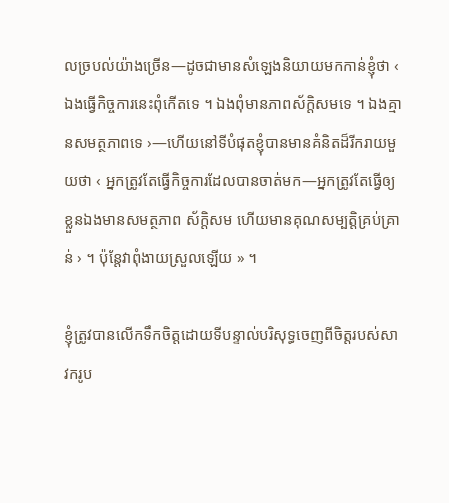លច្របល់យ៉ាងច្រើន—ដូចជាមានសំឡេងនិយាយមកកាន់ខ្ញុំថា ‹ ឯងធ្វើកិច្ចការនេះពុំកើតទេ ។ ឯងពុំមានភាពស័ក្ដិសមទេ ។ ឯងគ្មានសមត្ថភាពទេ ›—ហើយនៅទីបំផុតខ្ញុំបានមានគំនិតដ៏រីករាយមួយថា ‹ អ្នកត្រូវតែធ្វើកិច្ចការដែលបានចាត់មក—អ្នកត្រូវតែធ្វើឲ្យខ្លួនឯងមានសមត្ថភាព ស័ក្ដិសម ហើយមានគុណសម្បត្តិគ្រប់គ្រាន់ › ។ ប៉ុន្តែវាពុំងាយស្រួលឡើយ » ។

ខ្ញុំត្រូវបានលើកទឹកចិត្តដោយទីបន្ទាល់បរិសុទ្ធចេញពីចិត្តរបស់សាវករូប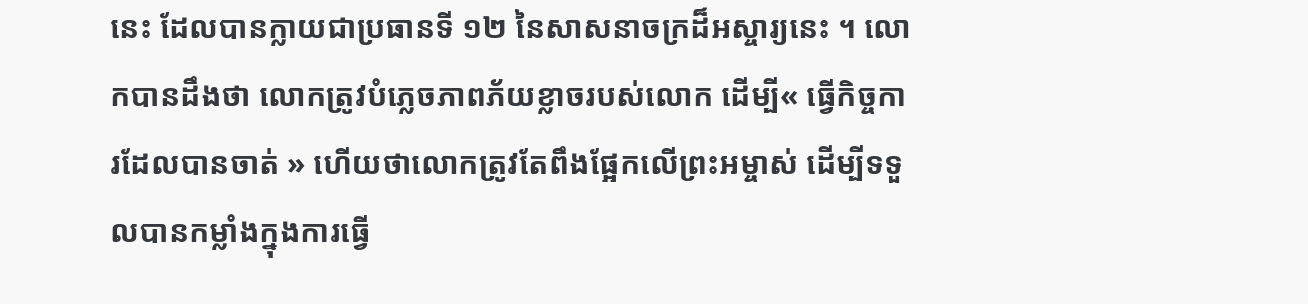នេះ ដែលបានក្លាយជាប្រធានទី ១២ នៃសាសនាចក្រដ៏អស្ចារ្យនេះ ។ លោកបានដឹងថា លោកត្រូវបំភ្លេចភាពភ័យខ្លាចរបស់លោក ដើម្បី« ធ្វើកិច្ចការដែលបានចាត់ » ហើយថាលោកត្រូវតែពឹងផ្អែកលើព្រះអម្ចាស់ ដើម្បីទទួលបានកម្លាំងក្នុងការធ្វើ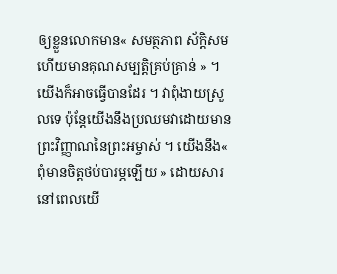ឲ្យខ្លួនលោកមាន« សមត្ថភាព ស័ក្ដិសម ហើយមានគុណសម្បត្តិគ្រប់គ្រាន់ » ។ យើងក៏អាចធ្វើបានដែរ ។ វាពុំងាយស្រួលទេ ប៉ុន្តែយើងនឹងប្រឈមវាដោយមានព្រះវិញ្ញាណនៃព្រះអម្ចាស់ ។ យើងនឹង« ពុំមានចិត្តថប់បារម្ភឡើយ » ដោយសារនៅពេលយើ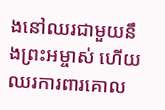ងនៅឈរជាមួយនឹងព្រះអម្ចាស់ ហើយឈរការពារគោល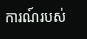ការណ៍របស់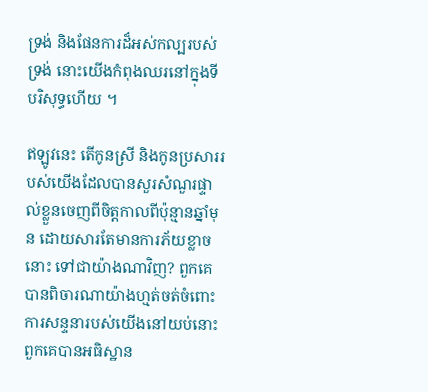ទ្រង់ និងផែនការដ៏អស់កល្បរបស់ទ្រង់ នោះយើងកំពុងឈរនៅក្នុងទីបរិសុទ្ធហើយ ។

ឥឡូវនេះ តើកូនស្រី និងកូនប្រសាររបស់យើងដែលបានសួរសំណួរផ្ទាល់ខ្លួនចេញពីចិត្តកាលពីប៉ុន្មានឆ្នាំមុន ដោយសារតែមានការភ័យខ្លាចនោះ ទៅជាយ៉ាងណាវិញ? ពួកគេបានពិចារណាយ៉ាងហ្មត់ចត់ចំពោះការសន្ទនារបស់យើងនៅយប់នោះ ពួកគេបានអធិស្ឋាន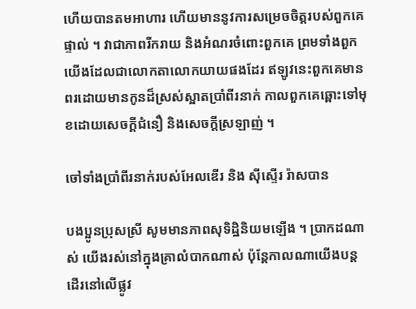ហើយបានតមអាហារ ហើយមាននូវការសម្រេចចិត្តរបស់ពួកគេផ្ទាល់ ។ វាជាភាពរីករាយ និងអំណរចំពោះពួកគេ ព្រមទាំងពួកយើងដែលជាលោកតាលោកយាយផងដែរ ឥឡូវនេះពួកគេមានពរដោយមានកូនដ៏ស្រស់ស្អាតប្រាំពីរនាក់ កាលពួកគេឆ្ពោះទៅមុខដោយសេចក្ដីជំនឿ និងសេចក្ដីស្រឡាញ់ ។

ចៅទាំងប្រាំពីរនាក់របស់អែលឌើរ និង ស៊ីស្ទើរ រ៉ាសបាន

បងប្អូនប្រុសស្រី សូមមានភាពសុទិដ្ឋិនិយមឡើង ។ ប្រាកដណាស់ យើងរស់នៅក្នុងគ្រាលំបាកណាស់ ប៉ុន្តែកាលណាយើងបន្តដើរនៅលើផ្លូវ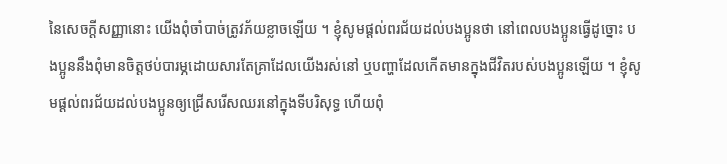នៃសេចក្ដីសញ្ញានោះ យើងពុំចាំបាច់ត្រូវភ័យខ្លាចឡើយ ។ ខ្ញុំសូមផ្ដល់ពរជ័យដល់បងប្អូនថា នៅពេលបងប្អូនធ្វើដូច្នោះ បងប្អូននឹងពុំមានចិត្តថប់បារម្ភដោយសារតែគ្រាដែលយើងរស់នៅ ឬបញ្ហាដែលកើតមានក្នុងជីវិតរបស់បងប្អូនឡើយ ។ ខ្ញុំសូមផ្ដល់ពរជ័យដល់បងប្អូនឲ្យជ្រើសរើសឈរនៅក្នុងទីបរិសុទ្ធ ហើយពុំ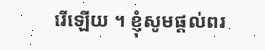រើឡើយ ។ ខ្ញុំសូមផ្ដល់ពរ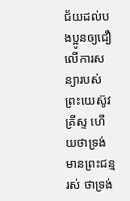ជ័យដល់បងប្អូនឲ្យជឿលើការសន្យារបស់ព្រះយេស៊ូវគ្រីស្ទ ហើយថាទ្រង់មានព្រះជន្មរស់ ថាទ្រង់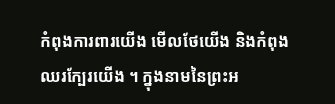កំពុងការពារយើង មើលថែយើង និងកំពុងឈរក្បែរយើង ។ ក្នុងនាមនៃព្រះអ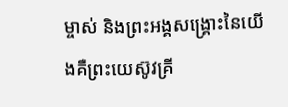ម្ចាស់ និងព្រះអង្គសង្គ្រោះនៃយើងគឺព្រះយេស៊ូវគ្រី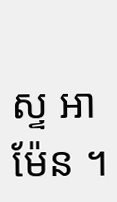ស្ទ អាម៉ែន ។